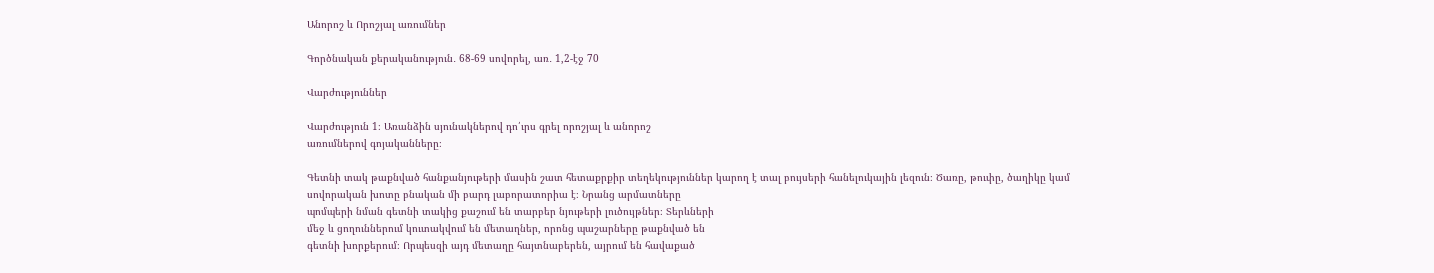Անորոշ և Որոշյալ առումներ

Գործնական քերականություն․ 68-69 սովորել, առ․ 1,2-էջ 70

Վարժություններ

Վարժություն 1։ Առանձին սյունակներով դո՛ւրս գրել որոշյալ և անորոշ
առումներով գոյականները։

Գետնի տակ թաքնված հանքանյութերի մասին շատ հետաքրքիր տեղեկություններ կարող է տալ բույսերի հանելուկային լեզուն։ Ծառը, թուփը, ծաղիկը կամ
սովորական խոտը բնական մի բարդ լաբորատորիա է։ Նրանց արմատները
պոմպերի նման գետնի տակից քաշում են տարբեր նյութերի լուծույթներ։ Տերևների
մեջ և ցողուններում կուտակվում են մետաղներ, որոնց պաշարները թաքնված են
գետնի խորքերում։ Որպեսզի այդ մետաղը հայտնաբերեն, այրում են հավաքած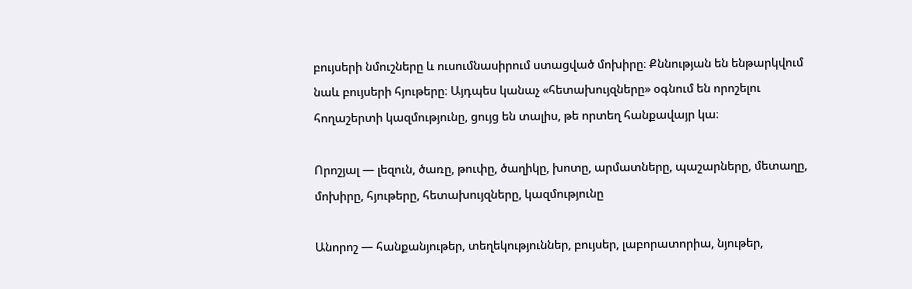բույսերի նմուշները և ուսումնասիրում ստացված մոխիրը։ Քննության են ենթարկվում
նաև բույսերի հյութերը։ Այդպես կանաչ «հետախույզները» օգնում են որոշելու
հողաշերտի կազմությունը, ցույց են տալիս, թե որտեղ հանքավայր կա։

Որոշյալ — լեզուն, ծառը, թուփը, ծաղիկը, խոտը, արմատները, պաշարները, մետաղը, մոխիրը, հյութերը, հետախույզները, կազմությունը

Անորոշ — հանքանյութեր, տեղեկություններ, բույսեր, լաբորատորիա, նյութեր,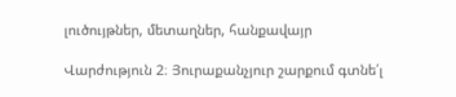լուծույթներ, մետաղներ, հանքավայր

Վարժություն 2։ Յուրաքանչյուր շարքում գտնե՛լ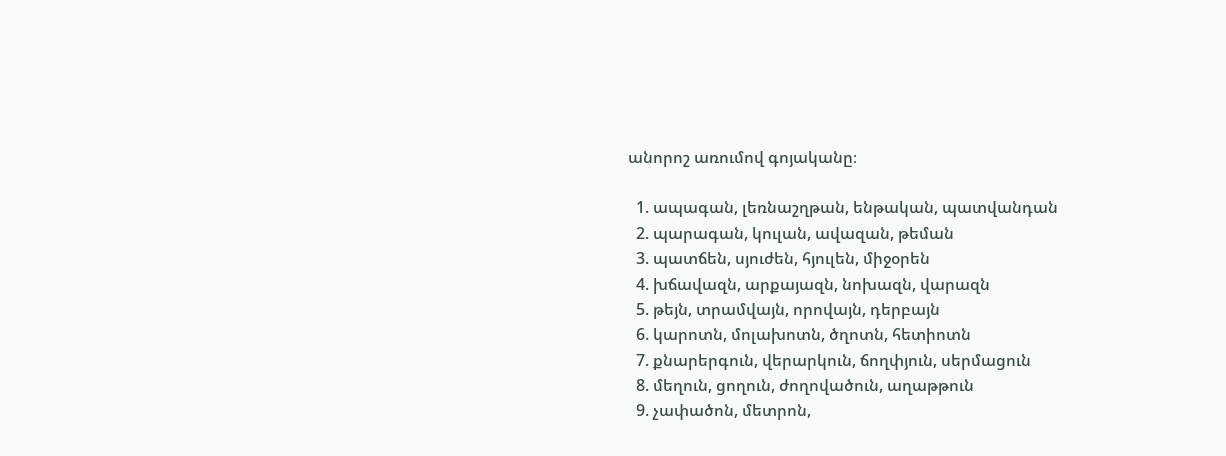անորոշ առումով գոյականը։

  1. ապագան, լեռնաշղթան, ենթական, պատվանդան
  2. պարագան, կուլան, ավազան, թեման
  3. պատճեն, սյուժեն, հյուլեն, միջօրեն
  4. խճավազն, արքայազն, նոխազն, վարազն
  5. թեյն, տրամվայն, որովայն, դերբայն
  6. կարոտն, մոլախոտն, ծղոտն, հետիոտն
  7. քնարերգուն, վերարկուն, ճողփյուն, սերմացուն
  8. մեղուն, ցողուն, ժողովածուն, աղաթթուն
  9. չափածոն, մետրոն,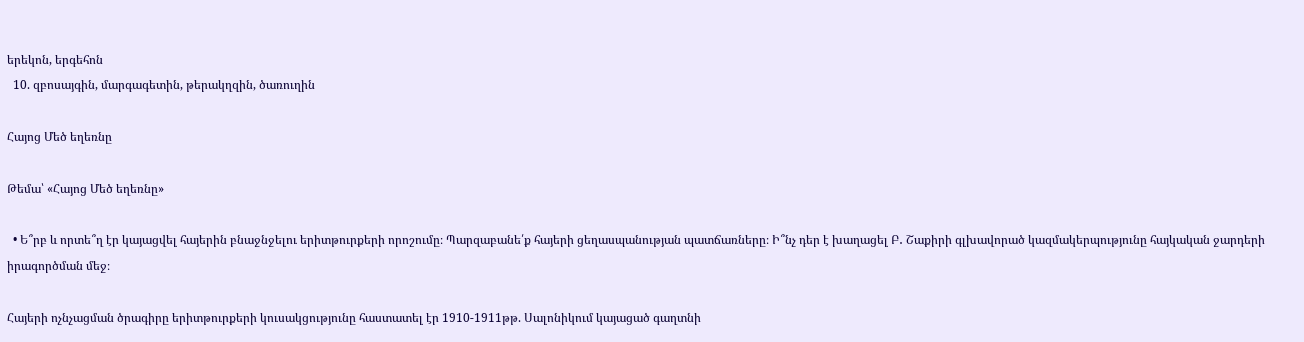երեկոն, երգեհոն
  10. զբոսայգին, մարգագետին, թերակղզին, ծառուղին

Հայոց Մեծ եղեռնը

Թեմա՝ «Հայոց Մեծ եղեռնը»

  • Ե՞րբ և որտե՞ղ էր կայացվել հայերին բնաջնջելու երիտթուրքերի որոշումը։ Պարզաբանե՛ք հայերի ցեղասպանության պատճառները։ Ի՞նչ դեր է խաղացել Բ․ Շաքիրի գլխավորած կազմակերպությունը հայկական ջարդերի իրագործման մեջ։

Հայերի ոչնչացման ծրագիրը երիտթուրքերի կուսակցությունը հաստատել էր 1910-1911թթ. Սալոնիկում կայացած գաղտնի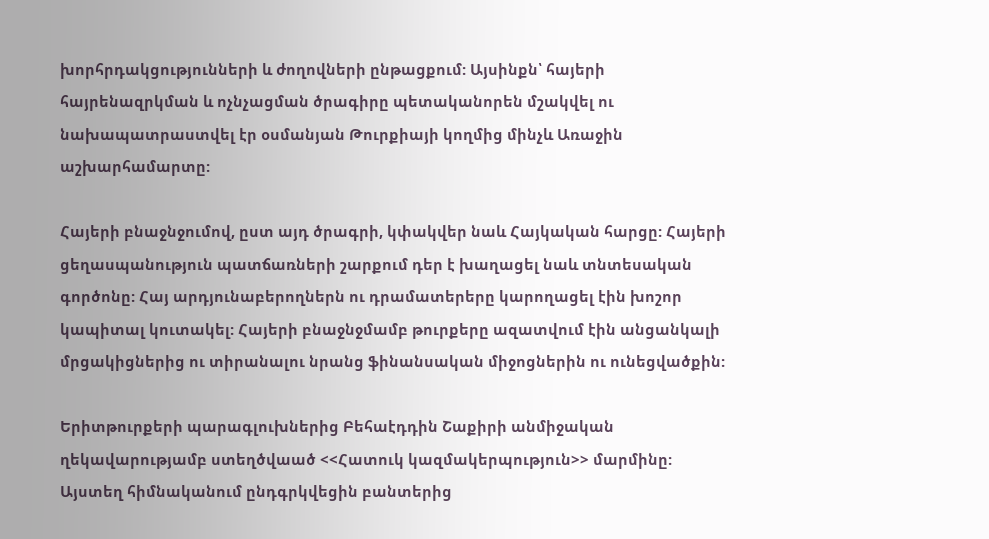խորհրդակցությունների և ժողովների ընթացքում: Այսինքն՝ հայերի հայրենազրկման և ոչնչացման ծրագիրը պետականորեն մշակվել ու նախապատրաստվել էր օսմանյան Թուրքիայի կողմից մինչև Առաջին աշխարհամարտը:

Հայերի բնաջնջումով, ըստ այդ ծրագրի, կփակվեր նաև Հայկական հարցը: Հայերի ցեղասպանություն պատճառների շարքում դեր է խաղացել նաև տնտեսական գործոնը: Հայ արդյունաբերողներն ու դրամատերերը կարողացել էին խոշոր կապիտալ կուտակել: Հայերի բնաջնջմամբ թուրքերը ազատվում էին անցանկալի մրցակիցներից ու տիրանալու նրանց ֆինանսական միջոցներին ու ունեցվածքին:

Երիտթուրքերի պարագլուխներից Բեհաէդդին Շաքիրի անմիջական ղեկավարությամբ ստեղծվաած <<Հատուկ կազմակերպություն>> մարմինը: Այստեղ հիմնականում ընդգրկվեցին բանտերից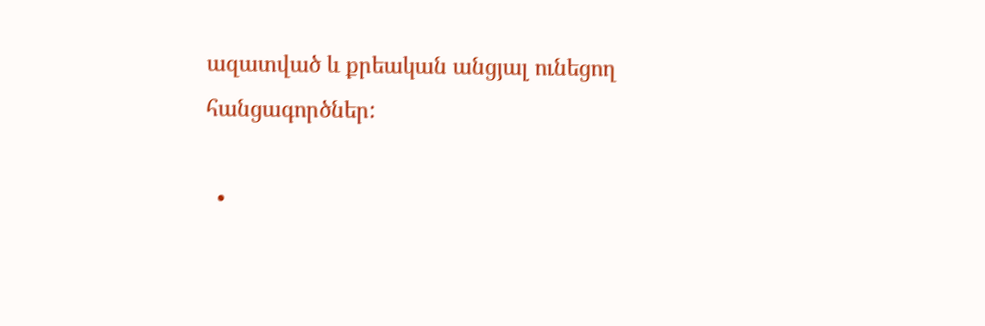ազատված և քրեական անցյալ ունեցող հանցագործներ:

  •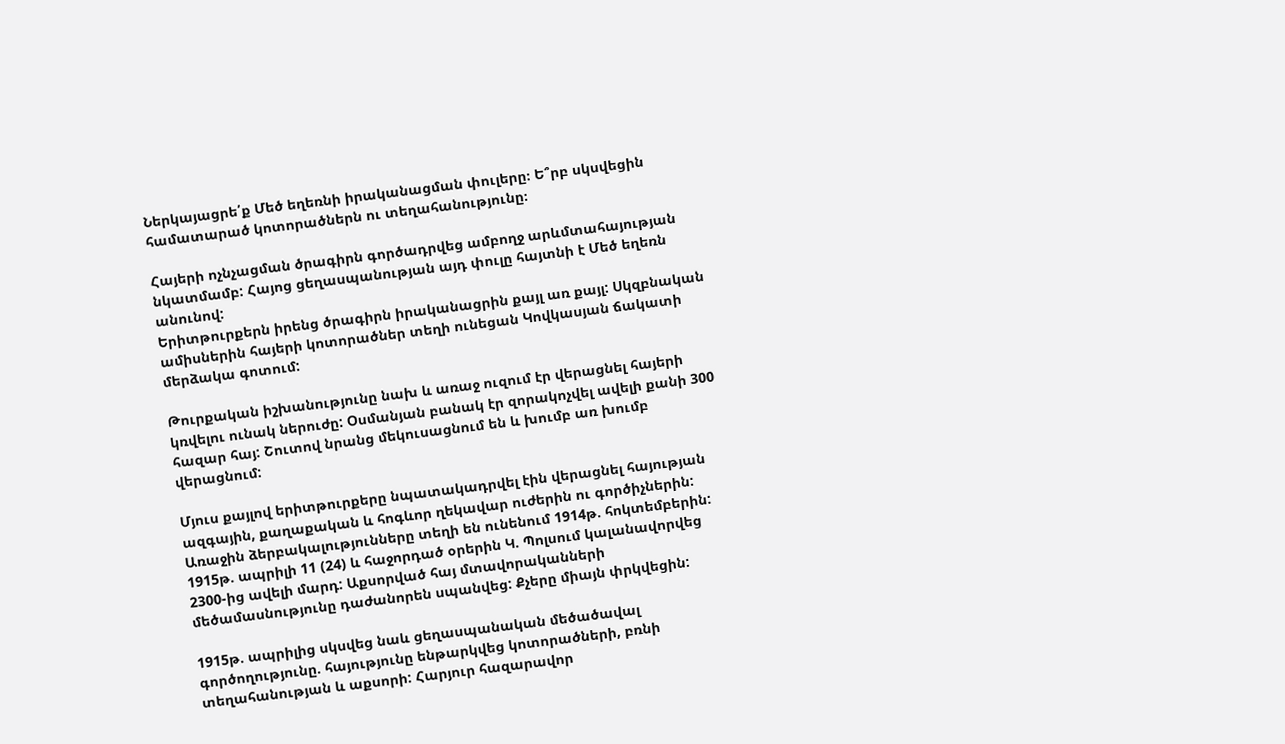Ներկայացրե՛ք Մեծ եղեռնի իրականացման փուլերը։ Ե՞րբ սկսվեցին համատարած կոտորածներն ու տեղահանությունը։

Հայերի ոչնչացման ծրագիրն գործադրվեց ամբողջ արևմտահայության նկատմամբ: Հայոց ցեղասպանության այդ փուլը հայտնի է Մեծ եղեռն անունով:
Երիտթուրքերն իրենց ծրագիրն իրականացրին քայլ առ քայլ: Սկզբնական ամիսներին հայերի կոտորածներ տեղի ունեցան Կովկասյան ճակատի մերձակա գոտում:

Թուրքական իշխանությունը նախ և առաջ ուզում էր վերացնել հայերի կռվելու ունակ ներուժը: Օսմանյան բանակ էր զորակոչվել ավելի քանի 300 հազար հայ: Շուտով նրանց մեկուսացնում են և խումբ առ խումբ վերացնում:

Մյուս քայլով երիտթուրքերը նպատակադրվել էին վերացնել հայության ազգային, քաղաքական և հոգևոր ղեկավար ուժերին ու գործիչներին: Առաջին ձերբակալությունները տեղի են ունենում 1914թ. հոկտեմբերին: 1915թ. ապրիլի 11 (24) և հաջորդած օրերին Կ. Պոլսում կալանավորվեց 2300-ից ավելի մարդ: Աքսորված հայ մտավորականների մեծամասնությունը դաժանորեն սպանվեց: Քչերը միայն փրկվեցին:

1915թ. ապրիլից սկսվեց նաև ցեղասպանական մեծածավալ գործողությունը. հայությունը ենթարկվեց կոտորածների, բռնի տեղահանության և աքսորի: Հարյուր հազարավոր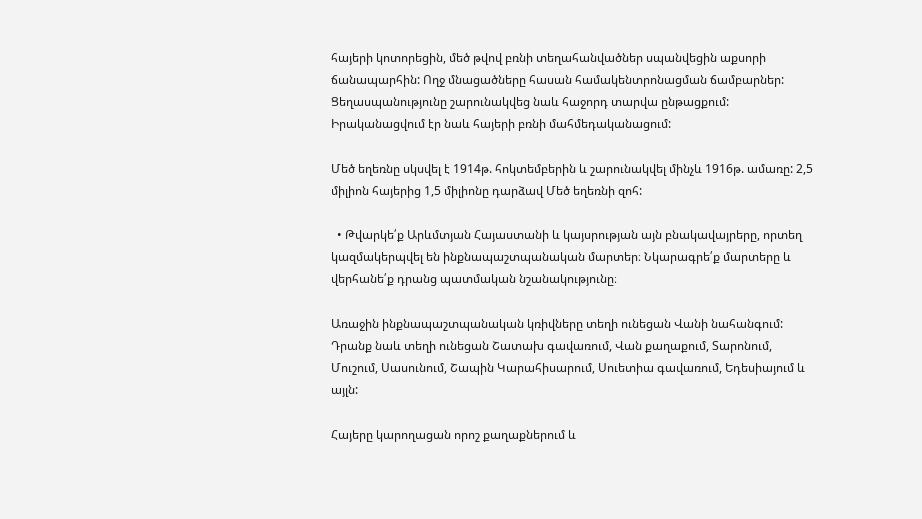հայերի կոտորեցին, մեծ թվով բռնի տեղահանվածներ սպանվեցին աքսորի ճանապարհին: Ողջ մնացածները հասան համակենտրոնացման ճամբարներ: Ցեղասպանությունը շարունակվեց նաև հաջորդ տարվա ընթացքում: Իրականացվում էր նաև հայերի բռնի մահմեդականացում:

Մեծ եղեռնը սկսվել է 1914թ. հոկտեմբերին և շարունակվել մինչև 1916թ. ամառը: 2,5 միլիոն հայերից 1,5 միլիոնը դարձավ Մեծ եղեռնի զոհ:

  • Թվարկե՛ք Արևմտյան Հայաստանի և կայսրության այն բնակավայրերը, որտեղ կազմակերպվել են ինքնապաշտպանական մարտեր։ Նկարագրե՛ք մարտերը և վերհանե՛ք դրանց պատմական նշանակությունը։

Առաջին ինքնապաշտպանական կռիվները տեղի ունեցան Վանի նահանգում: Դրանք նաև տեղի ունեցան Շատախ գավառում, Վան քաղաքում, Տարոնում, Մուշում, Սասունում, Շապին Կարահիսարում, Սուետիա գավառում, Եդեսիայում և այլն:

Հայերը կարողացան որոշ քաղաքներում և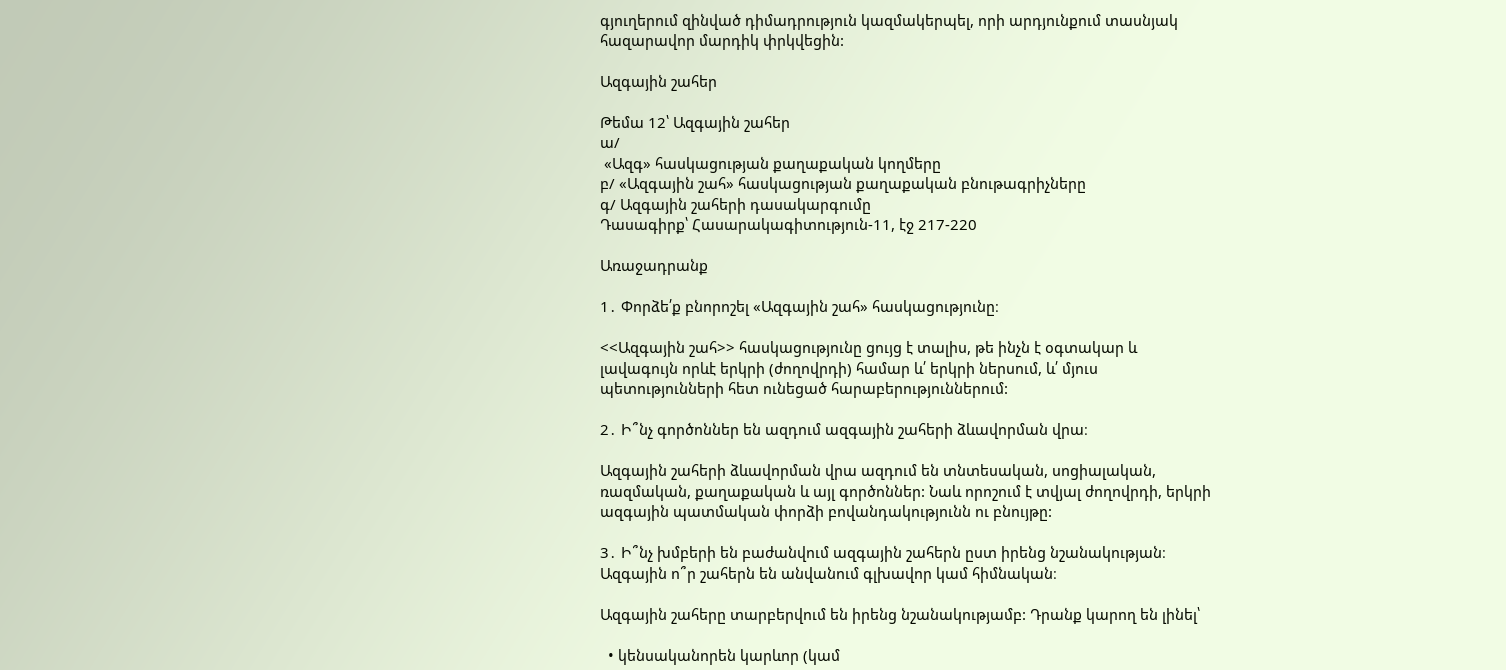գյուղերում զինված դիմադրություն կազմակերպել, որի արդյունքում տասնյակ հազարավոր մարդիկ փրկվեցին:

Ազգային շահեր

Թեմա 12՝ Ազգային շահեր
ա/
 «Ազգ» հասկացության քաղաքական կողմերը
բ/ «Ազգային շահ» հասկացության քաղաքական բնութագրիչները
գ/ Ազգային շահերի դասակարգումը
Դասագիրք՝ Հասարակագիտություն-11, էջ 217-220

Առաջադրանք

1․ Փորձե՛ք բնորոշել «Ազգային շահ» հասկացությունը։

<<Ազգային շահ>> հասկացությունը ցույց է տալիս, թե ինչն է օգտակար և լավագույն որևէ երկրի (ժողովրդի) համար և՛ երկրի ներսում, և՛ մյուս պետությունների հետ ունեցած հարաբերություններում:

2․ Ի՞նչ գործոններ են ազդում ազգային շահերի ձևավորման վրա։

Ազգային շահերի ձևավորման վրա ազդում են տնտեսական, սոցիալական, ռազմական, քաղաքական և այլ գործոններ: Նաև որոշում է տվյալ ժողովրդի, երկրի ազգային պատմական փորձի բովանդակությունն ու բնույթը:

3․ Ի՞նչ խմբերի են բաժանվում ազգային շահերն ըստ իրենց նշանակության։ Ազգային ո՞ր շահերն են անվանում գլխավոր կամ հիմնական։

Ազգային շահերը տարբերվում են իրենց նշանակությամբ: Դրանք կարող են լինել՝

  • կենսականորեն կարևոր (կամ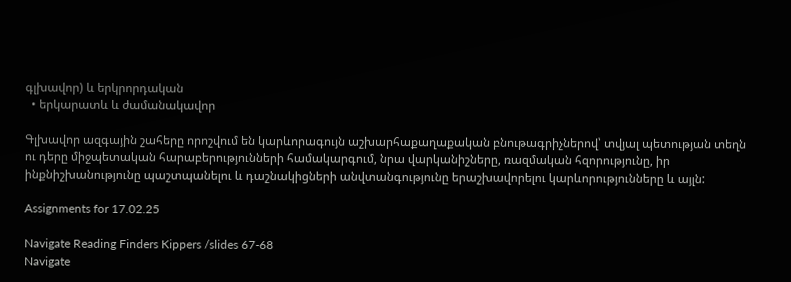գլխավոր) և երկրորդական
  • երկարատև և ժամանակավոր

Գլխավոր ազգային շահերը որոշվում են կարևորագույն աշխարհաքաղաքական բնութագրիչներով՝ տվյալ պետության տեղն ու դերը միջպետական հարաբերությունների համակարգում, նրա վարկանիշները, ռազմական հզորությունը, իր ինքնիշխանությունը պաշտպանելու և դաշնակիցների անվտանգությունը երաշխավորելու կարևորությունները և այլն:

Assignments for 17.02.25

Navigate Reading Finders Kippers /slides 67-68
Navigate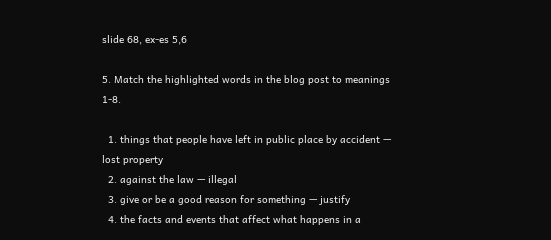slide 68, ex-es 5,6

5. Match the highlighted words in the blog post to meanings 1-8.

  1. things that people have left in public place by accident — lost property
  2. against the law — illegal
  3. give or be a good reason for something — justify
  4. the facts and events that affect what happens in a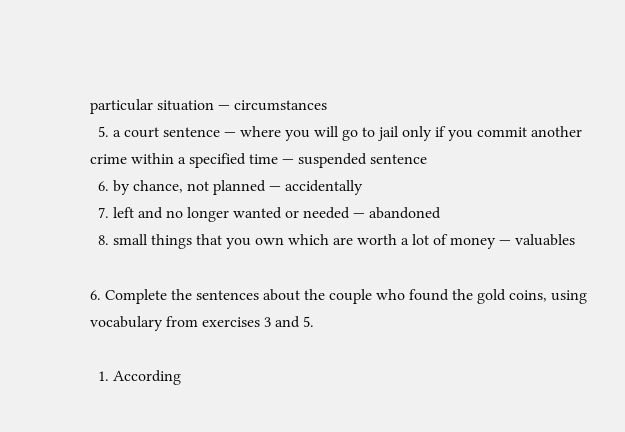particular situation — circumstances
  5. a court sentence — where you will go to jail only if you commit another crime within a specified time — suspended sentence
  6. by chance, not planned — accidentally
  7. left and no longer wanted or needed — abandoned
  8. small things that you own which are worth a lot of money — valuables

6. Complete the sentences about the couple who found the gold coins, using vocabulary from exercises 3 and 5.

  1. According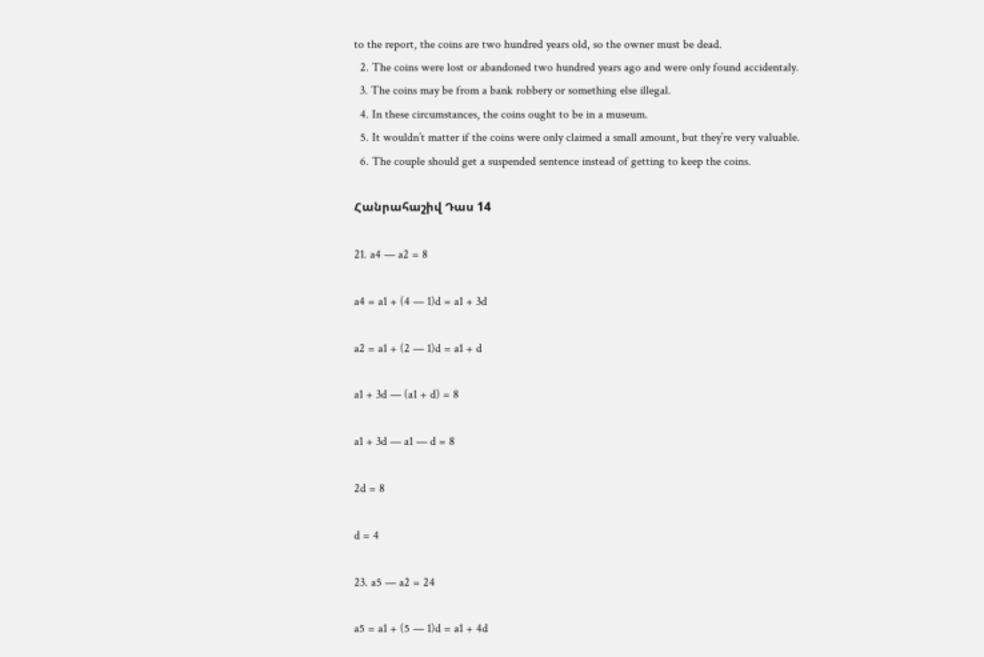to the report, the coins are two hundred years old, so the owner must be dead.
  2. The coins were lost or abandoned two hundred years ago and were only found accidentaly.
  3. The coins may be from a bank robbery or something else illegal.
  4. In these circumstances, the coins ought to be in a museum.
  5. It wouldn’t matter if the coins were only claimed a small amount, but they’re very valuable.
  6. The couple should get a suspended sentence instead of getting to keep the coins.

Հանրահաշիվ Դաս 14

21. a4 — a2 = 8

a4 = a1 + (4 — 1)d = a1 + 3d

a2 = a1 + (2 — 1)d = a1 + d

a1 + 3d — (a1 + d) = 8

a1 + 3d — a1 — d = 8

2d = 8

d = 4

23. a5 — a2 = 24

a5 = a1 + (5 — 1)d = a1 + 4d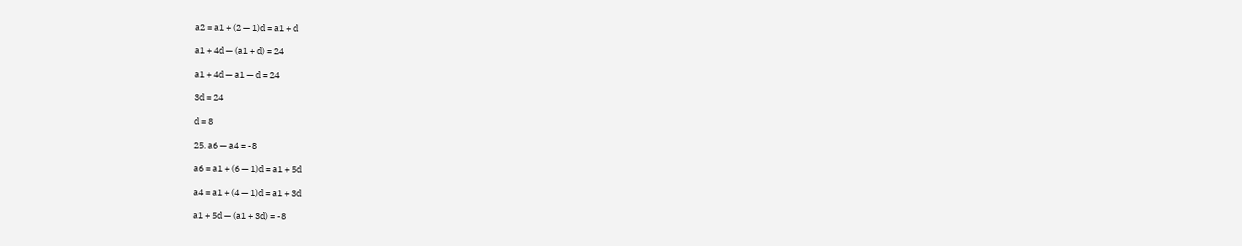a2 = a1 + (2 — 1)d = a1 + d

a1 + 4d — (a1 + d) = 24

a1 + 4d — a1 — d = 24

3d = 24

d = 8

25. a6 — a4 = -8

a6 = a1 + (6 — 1)d = a1 + 5d

a4 = a1 + (4 — 1)d = a1 + 3d

a1 + 5d — (a1 + 3d) = -8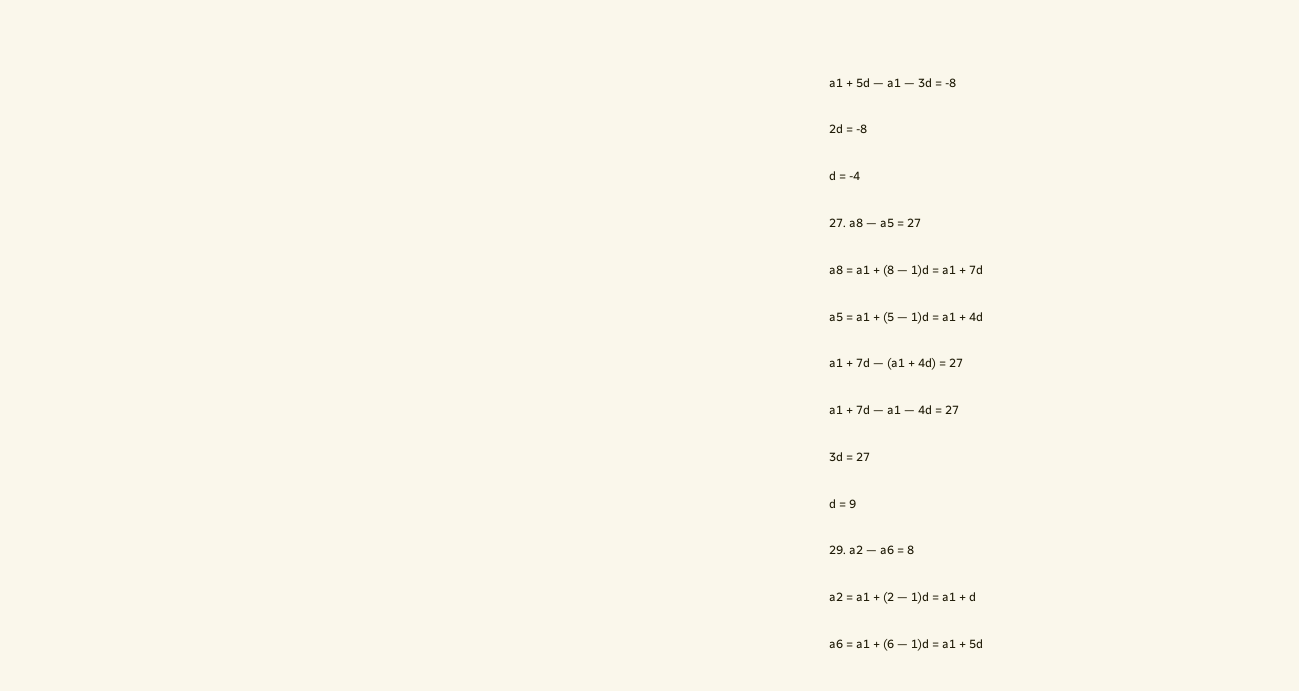a1 + 5d — a1 — 3d = -8

2d = -8

d = -4

27. a8 — a5 = 27

a8 = a1 + (8 — 1)d = a1 + 7d

a5 = a1 + (5 — 1)d = a1 + 4d

a1 + 7d — (a1 + 4d) = 27

a1 + 7d — a1 — 4d = 27

3d = 27

d = 9

29. a2 — a6 = 8

a2 = a1 + (2 — 1)d = a1 + d

a6 = a1 + (6 — 1)d = a1 + 5d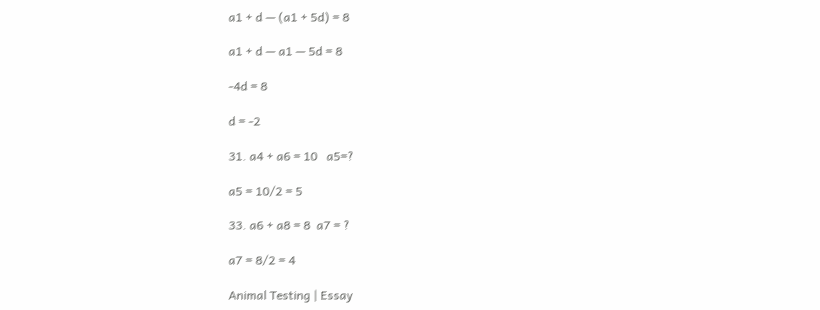a1 + d — (a1 + 5d) = 8

a1 + d — a1 — 5d = 8

-4d = 8

d = -2

31. a4 + a6 = 10   a5=?

a5 = 10/2 = 5

33. a6 + a8 = 8  a7 = ?

a7 = 8/2 = 4

Animal Testing | Essay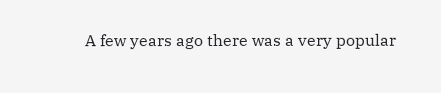A few years ago there was a very popular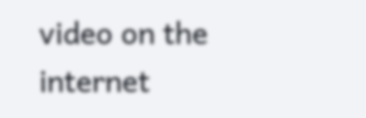video on the internet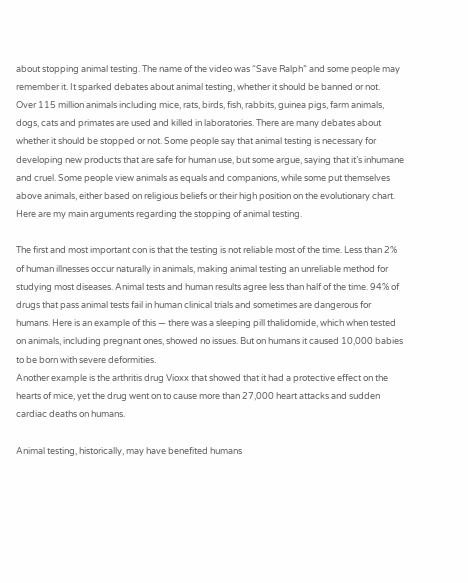about stopping animal testing. The name of the video was “Save Ralph” and some people may remember it. It sparked debates about animal testing, whether it should be banned or not.
Over 115 million animals including mice, rats, birds, fish, rabbits, guinea pigs, farm animals, dogs, cats and primates are used and killed in laboratories. There are many debates about whether it should be stopped or not. Some people say that animal testing is necessary for developing new products that are safe for human use, but some argue, saying that it’s inhumane and cruel. Some people view animals as equals and companions, while some put themselves above animals, either based on religious beliefs or their high position on the evolutionary chart. Here are my main arguments regarding the stopping of animal testing.

The first and most important con is that the testing is not reliable most of the time. Less than 2% of human illnesses occur naturally in animals, making animal testing an unreliable method for studying most diseases. Animal tests and human results agree less than half of the time. 94% of drugs that pass animal tests fail in human clinical trials and sometimes are dangerous for humans. Here is an example of this — there was a sleeping pill thalidomide, which when tested on animals, including pregnant ones, showed no issues. But on humans it caused 10,000 babies to be born with severe deformities.
Another example is the arthritis drug Vioxx that showed that it had a protective effect on the hearts of mice, yet the drug went on to cause more than 27,000 heart attacks and sudden cardiac deaths on humans.

Animal testing, historically, may have benefited humans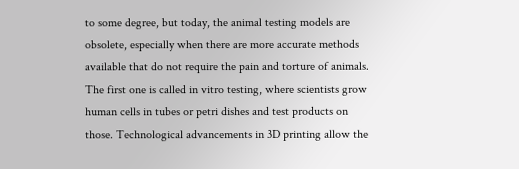to some degree, but today, the animal testing models are obsolete, especially when there are more accurate methods available that do not require the pain and torture of animals. The first one is called in vitro testing, where scientists grow human cells in tubes or petri dishes and test products on those. Technological advancements in 3D printing allow the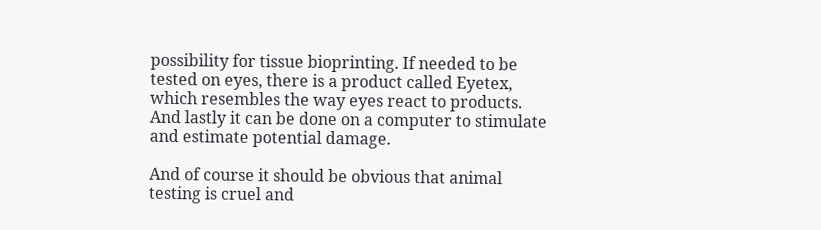possibility for tissue bioprinting. If needed to be tested on eyes, there is a product called Eyetex, which resembles the way eyes react to products. And lastly it can be done on a computer to stimulate and estimate potential damage.

And of course it should be obvious that animal testing is cruel and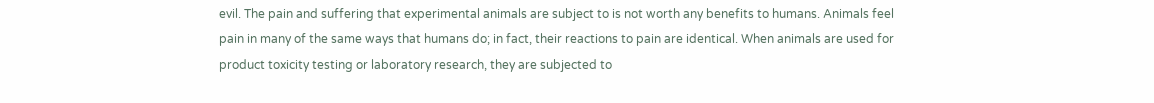evil. The pain and suffering that experimental animals are subject to is not worth any benefits to humans. Animals feel pain in many of the same ways that humans do; in fact, their reactions to pain are identical. When animals are used for product toxicity testing or laboratory research, they are subjected to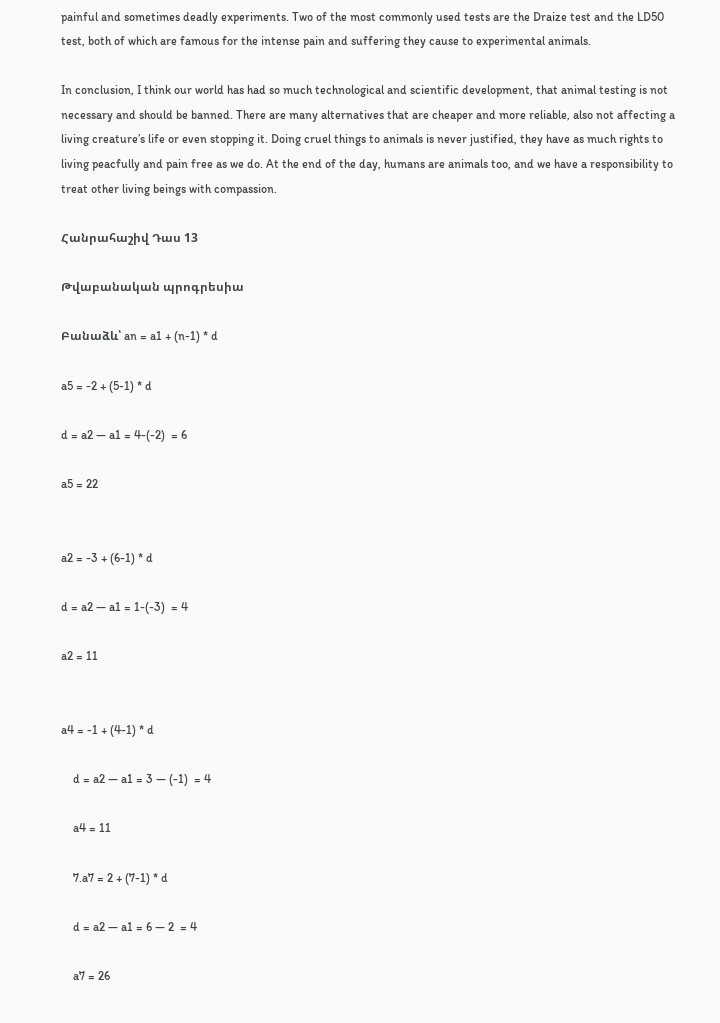painful and sometimes deadly experiments. Two of the most commonly used tests are the Draize test and the LD50 test, both of which are famous for the intense pain and suffering they cause to experimental animals.

In conclusion, I think our world has had so much technological and scientific development, that animal testing is not necessary and should be banned. There are many alternatives that are cheaper and more reliable, also not affecting a living creature’s life or even stopping it. Doing cruel things to animals is never justified, they have as much rights to living peacfully and pain free as we do. At the end of the day, humans are animals too, and we have a responsibility to treat other living beings with compassion.

Հանրահաշիվ Դաս 13

Թվաբանական պրոգրեսիա

Բանաձև՝ an = a1 + (n-1) * d

a5 = -2 + (5-1) * d

d = a2 — a1 = 4-(-2)  = 6

a5 = 22


a2 = -3 + (6-1) * d

d = a2 — a1 = 1-(-3)  = 4

a2 = 11


a4 = -1 + (4-1) * d

    d = a2 — a1 = 3 — (-1)  = 4

    a4 = 11

    7.a7 = 2 + (7-1) * d

    d = a2 — a1 = 6 — 2  = 4

    a7 = 26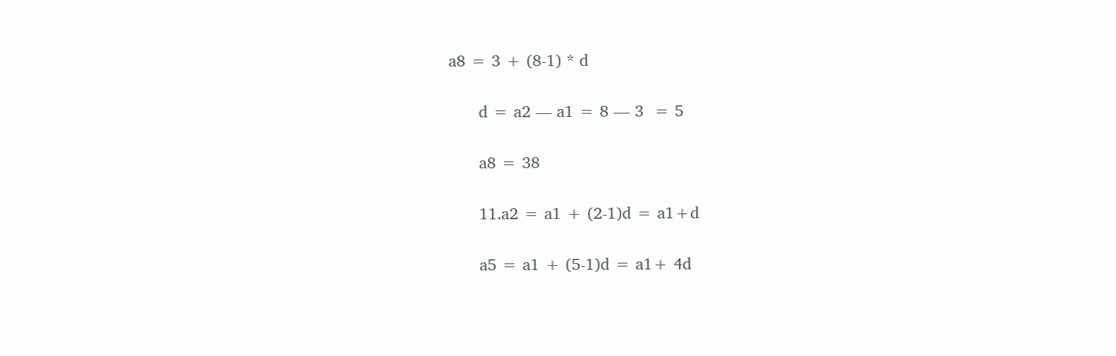a8 = 3 + (8-1) * d

      d = a2 — a1 = 8 — 3  = 5

      a8 = 38

      11.a2 = a1 + (2-1)d = a1+d

      a5 = a1 + (5-1)d = a1+ 4d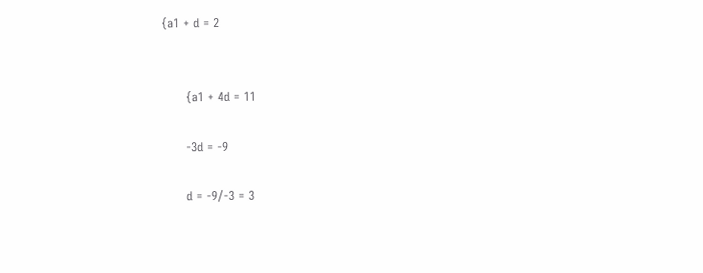{a1 + d = 2


      {a1 + 4d = 11

      -3d = -9

      d = -9/-3 = 3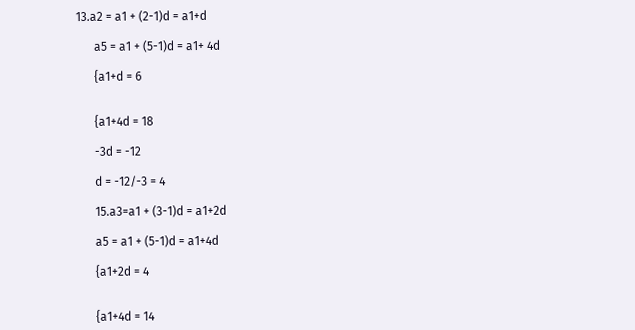13.a2 = a1 + (2-1)d = a1+d

      a5 = a1 + (5-1)d = a1+ 4d

      {a1+d = 6


      {a1+4d = 18

      -3d = -12

      d = -12/-3 = 4

      15.a3=a1 + (3-1)d = a1+2d

      a5 = a1 + (5-1)d = a1+4d

      {a1+2d = 4


      {a1+4d = 14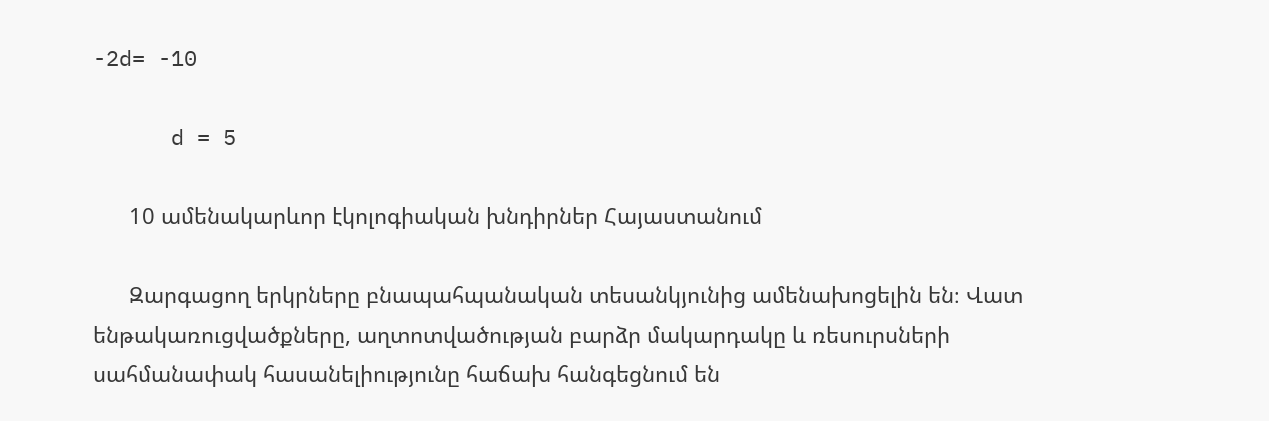-2d= -10

      d = 5

      10 ամենակարևոր էկոլոգիական խնդիրներ Հայաստանում

      Զարգացող երկրները բնապահպանական տեսանկյունից ամենախոցելին են։ Վատ ենթակառուցվածքները, աղտոտվածության բարձր մակարդակը և ռեսուրսների սահմանափակ հասանելիությունը հաճախ հանգեցնում են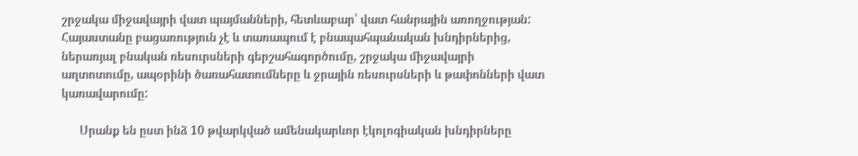շրջակա միջավայրի վատ պայմանների, հետևաբար՝ վատ հանրային առողջության: Հայաստանը բացառություն չէ և տառապում է բնապահպանական խնդիրներից, ներառյալ բնական ռեսուրսների գերշահագործումը, շրջակա միջավայրի աղտոտումը, ապօրինի ծառահատումները և ջրային ռեսուրսների և թափոնների վատ կառավարումը:

      Սրանք են ըստ ինձ 10 թվարկված ամենակարևոր էկոլոգիական խնդիրները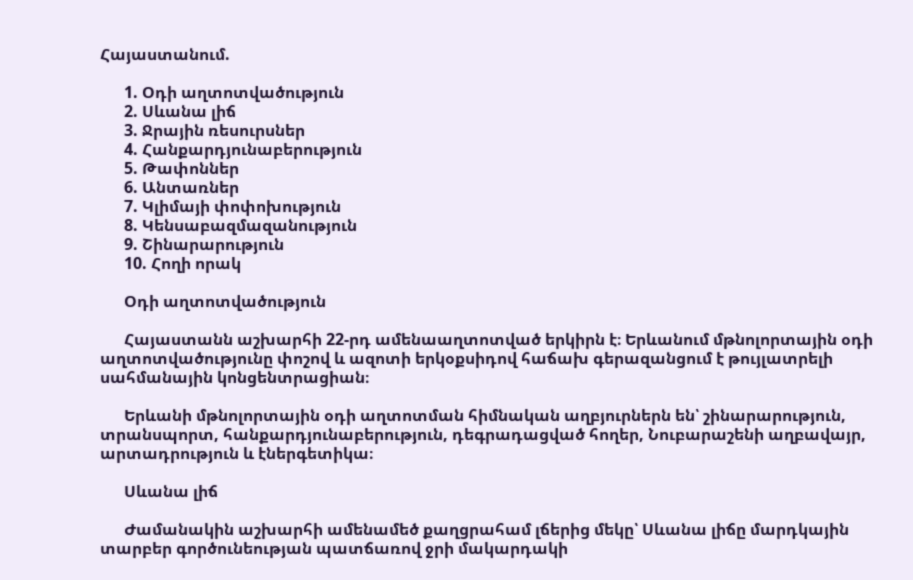Հայաստանում.

      1. Օդի աղտոտվածություն
      2. Սևանա լիճ
      3. Ջրային ռեսուրսներ
      4. Հանքարդյունաբերություն
      5. Թափոններ
      6. Անտառներ
      7. Կլիմայի փոփոխություն
      8. Կենսաբազմազանություն
      9. Շինարարություն
      10. Հողի որակ

      Օդի աղտոտվածություն

      Հայաստանն աշխարհի 22-րդ ամենաաղտոտված երկիրն է։ Երևանում մթնոլորտային օդի աղտոտվածությունը փոշով և ազոտի երկօքսիդով հաճախ գերազանցում է թույլատրելի սահմանային կոնցենտրացիան։

      Երևանի մթնոլորտային օդի աղտոտման հիմնական աղբյուրներն են՝ շինարարություն, տրանսպորտ, հանքարդյունաբերություն, դեգրադացված հողեր, Նուբարաշենի աղբավայր, արտադրություն և էներգետիկա։

      Սևանա լիճ

      Ժամանակին աշխարհի ամենամեծ քաղցրահամ լճերից մեկը՝ Սևանա լիճը մարդկային տարբեր գործունեության պատճառով ջրի մակարդակի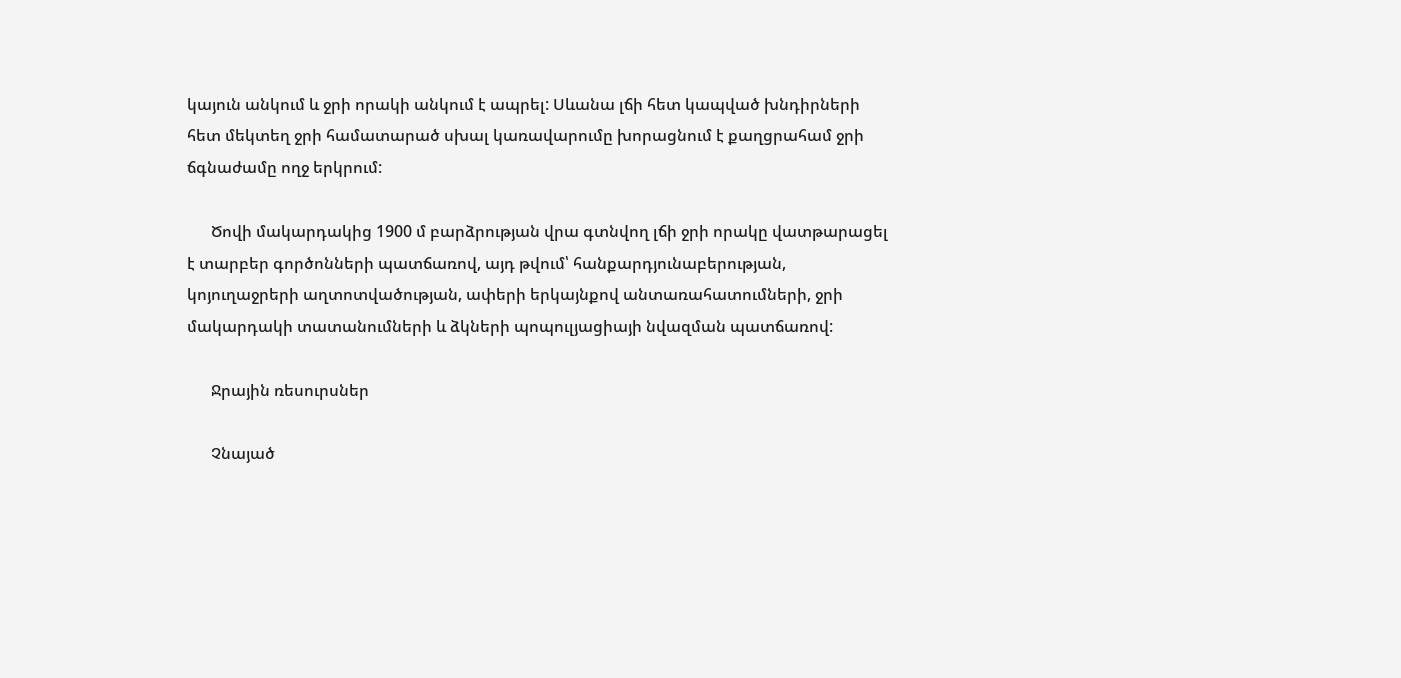կայուն անկում և ջրի որակի անկում է ապրել: Սևանա լճի հետ կապված խնդիրների հետ մեկտեղ ջրի համատարած սխալ կառավարումը խորացնում է քաղցրահամ ջրի ճգնաժամը ողջ երկրում:

      Ծովի մակարդակից 1900 մ բարձրության վրա գտնվող լճի ջրի որակը վատթարացել է տարբեր գործոնների պատճառով, այդ թվում՝ հանքարդյունաբերության, կոյուղաջրերի աղտոտվածության, ափերի երկայնքով անտառահատումների, ջրի մակարդակի տատանումների և ձկների պոպուլյացիայի նվազման պատճառով:

      Ջրային ռեսուրսներ

      Չնայած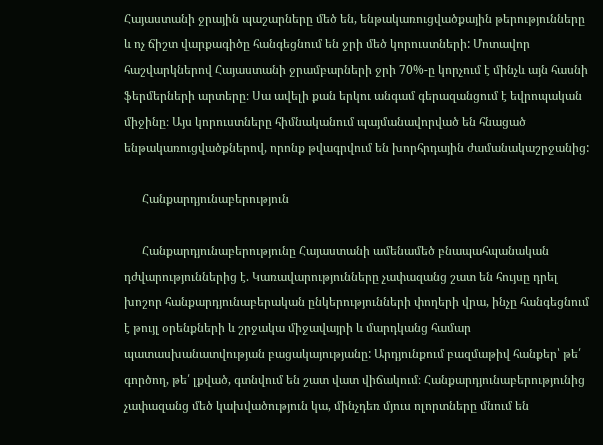Հայաստանի ջրային պաշարները մեծ են, ենթակառուցվածքային թերությունները և ոչ ճիշտ վարքագիծը հանգեցնում են ջրի մեծ կորուստների: Մոտավոր հաշվարկներով Հայաստանի ջրամբարների ջրի 70%-ը կորչում է մինչև այն հասնի ֆերմերների արտերը։ Սա ավելի քան երկու անգամ գերազանցում է եվրոպական միջինը։ Այս կորուստները հիմնականում պայմանավորված են հնացած ենթակառուցվածքներով, որոնք թվագրվում են խորհրդային ժամանակաշրջանից:

      Հանքարդյունաբերություն

      Հանքարդյունաբերությունը Հայաստանի ամենամեծ բնապահպանական դժվարություններից է. Կառավարությունները չափազանց շատ են հույսը դրել խոշոր հանքարդյունաբերական ընկերությունների փողերի վրա, ինչը հանգեցնում է թույլ օրենքների և շրջակա միջավայրի և մարդկանց համար պատասխանատվության բացակայությանը: Արդյունքում բազմաթիվ հանքեր՝ թե՛ գործող, թե՛ լքված, գտնվում են շատ վատ վիճակում։ Հանքարդյունաբերությունից չափազանց մեծ կախվածություն կա, մինչդեռ մյուս ոլորտները մնում են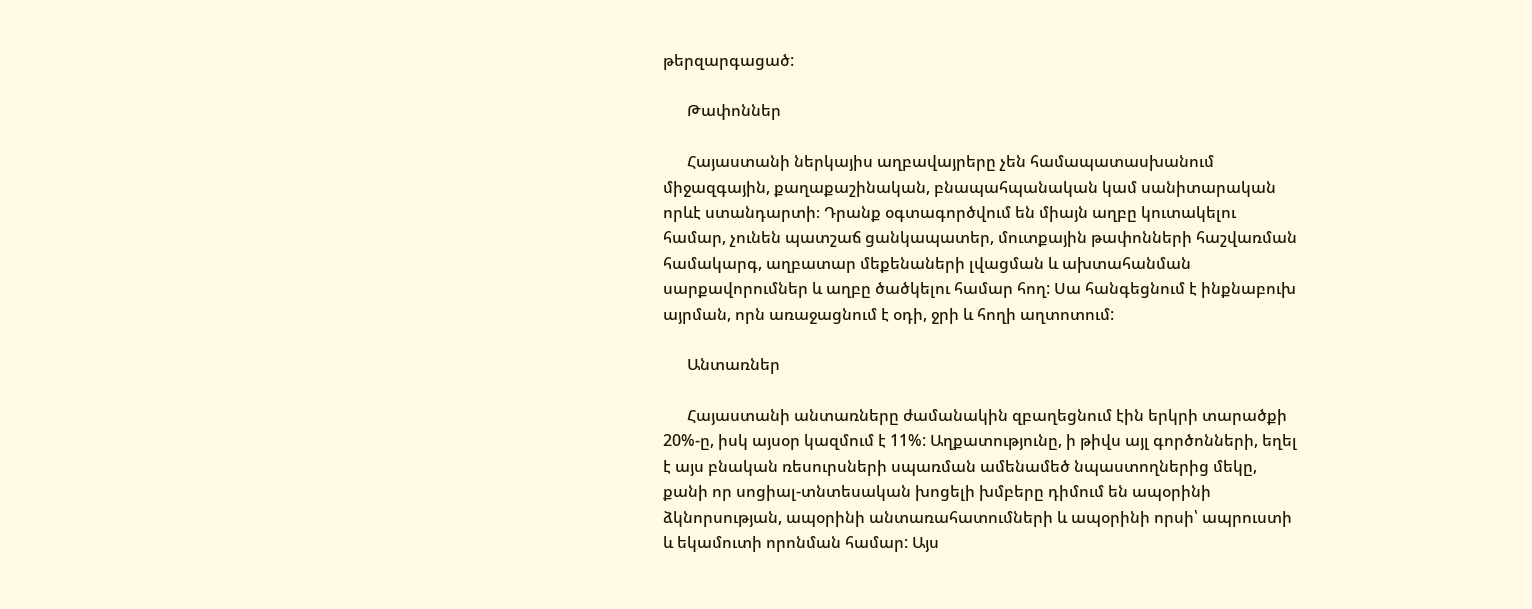թերզարգացած:

      Թափոններ

      Հայաստանի ներկայիս աղբավայրերը չեն համապատասխանում միջազգային, քաղաքաշինական, բնապահպանական կամ սանիտարական որևէ ստանդարտի։ Դրանք օգտագործվում են միայն աղբը կուտակելու համար, չունեն պատշաճ ցանկապատեր, մուտքային թափոնների հաշվառման համակարգ, աղբատար մեքենաների լվացման և ախտահանման սարքավորումներ և աղբը ծածկելու համար հող: Սա հանգեցնում է ինքնաբուխ այրման, որն առաջացնում է օդի, ջրի և հողի աղտոտում:

      Անտառներ

      Հայաստանի անտառները ժամանակին զբաղեցնում էին երկրի տարածքի 20%-ը, իսկ այսօր կազմում է 11%: Աղքատությունը, ի թիվս այլ գործոնների, եղել է այս բնական ռեսուրսների սպառման ամենամեծ նպաստողներից մեկը, քանի որ սոցիալ-տնտեսական խոցելի խմբերը դիմում են ապօրինի ձկնորսության, ապօրինի անտառահատումների և ապօրինի որսի՝ ապրուստի և եկամուտի որոնման համար: Այս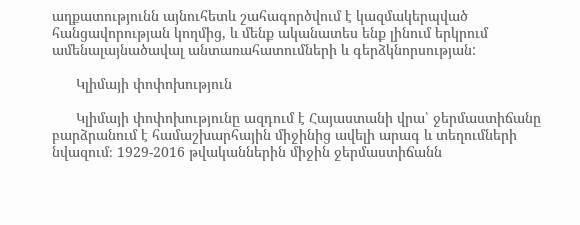աղքատությունն այնուհետև շահագործվում է կազմակերպված հանցավորության կողմից, և մենք ականատես ենք լինում երկրում ամենալայնածավալ անտառահատումների և գերձկնորսության:

      Կլիմայի փոփոխություն

      Կլիմայի փոփոխությունը ազդում է Հայաստանի վրա՝ ջերմաստիճանը բարձրանում է համաշխարհային միջինից ավելի արագ և տեղումների նվազում։ 1929-2016 թվականներին միջին ջերմաստիճանն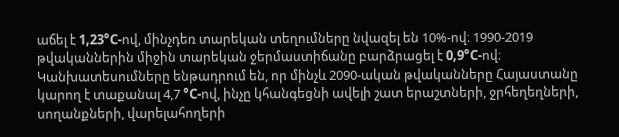աճել է 1,23°C-ով, մինչդեռ տարեկան տեղումները նվազել են 10%-ով։ 1990-2019 թվականներին միջին տարեկան ջերմաստիճանը բարձրացել է 0,9°C-ով։ Կանխատեսումները ենթադրում են, որ մինչև 2090-ական թվականները Հայաստանը կարող է տաքանալ 4,7 °C-ով, ինչը կհանգեցնի ավելի շատ երաշտների, ջրհեղեղների, սողանքների, վարելահողերի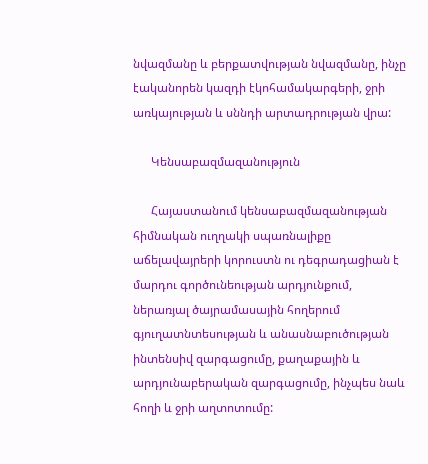նվազմանը և բերքատվության նվազմանը, ինչը էականորեն կազդի էկոհամակարգերի, ջրի առկայության և սննդի արտադրության վրա:

      Կենսաբազմազանություն

      Հայաստանում կենսաբազմազանության հիմնական ուղղակի սպառնալիքը աճելավայրերի կորուստն ու դեգրադացիան է մարդու գործունեության արդյունքում, ներառյալ ծայրամասային հողերում գյուղատնտեսության և անասնաբուծության ինտենսիվ զարգացումը, քաղաքային և արդյունաբերական զարգացումը, ինչպես նաև հողի և ջրի աղտոտումը: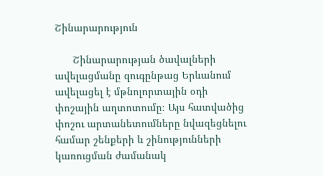Շինարարություն

      Շինարարության ծավալների ավելացմանը զուգընթաց Երևանում ավելացել է մթնոլորտային օդի փոշային աղտոտումը։ Այս հատվածից փոշու արտանետումները նվազեցնելու համար շենքերի և շինությունների կառուցման ժամանակ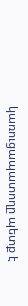կառուցապատողը պետք է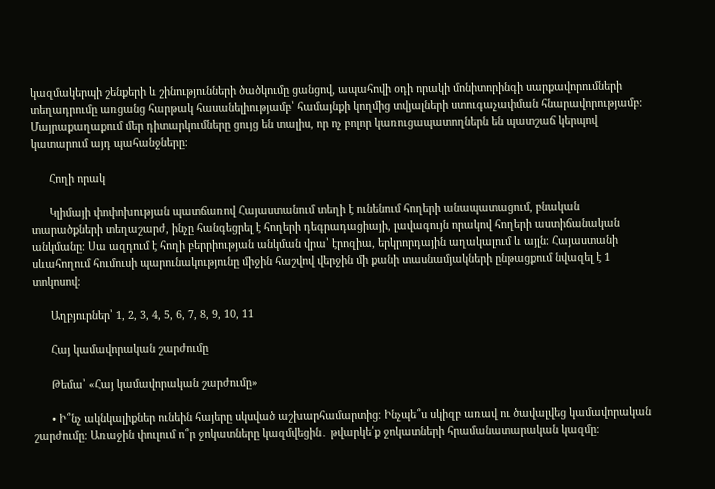կազմակերպի շենքերի և շինությունների ծածկումը ցանցով, ապահովի օդի որակի մոնիտորինգի սարքավորումների տեղադրումը առցանց հարթակ հասանելիությամբ՝ համայնքի կողմից տվյալների ստուգաչափման հնարավորությամբ։ Մայրաքաղաքում մեր դիտարկումները ցույց են տալիս, որ ոչ բոլոր կառուցապատողներն են պատշաճ կերպով կատարում այդ պահանջները։

      Հողի որակ

      Կլիմայի փոփոխության պատճառով Հայաստանում տեղի է ունենում հողերի անապատացում, բնական տարածքների տեղաշարժ, ինչը հանգեցրել է հողերի դեգրադացիայի, լավագույն որակով հողերի աստիճանական անկմանը։ Սա ազդում է հողի բերրիության անկման վրա՝ էրոզիա, երկրորդային աղակալում և այլն։ Հայաստանի սևահողում հումուսի պարունակությունը միջին հաշվով վերջին մի քանի տասնամյակների ընթացքում նվազել է 1 տոկոսով։

      Աղբյուրներ՝ 1, 2, 3, 4, 5, 6, 7, 8, 9, 10, 11

      Հայ կամավորական շարժումը

      Թեմա՝ «Հայ կամավորական շարժումը»

      • Ի՞նչ ակնկալիքներ ունեին հայերը սկսված աշխարհամարտից։ Ինչպե՞ս սկիզբ առավ ու ծավալվեց կամավորական շարժումը։ Առաջին փուլում ո՞ր ջոկատները կազմվեցին․ թվարկե՛ք ջոկատների հրամանատարական կազմը։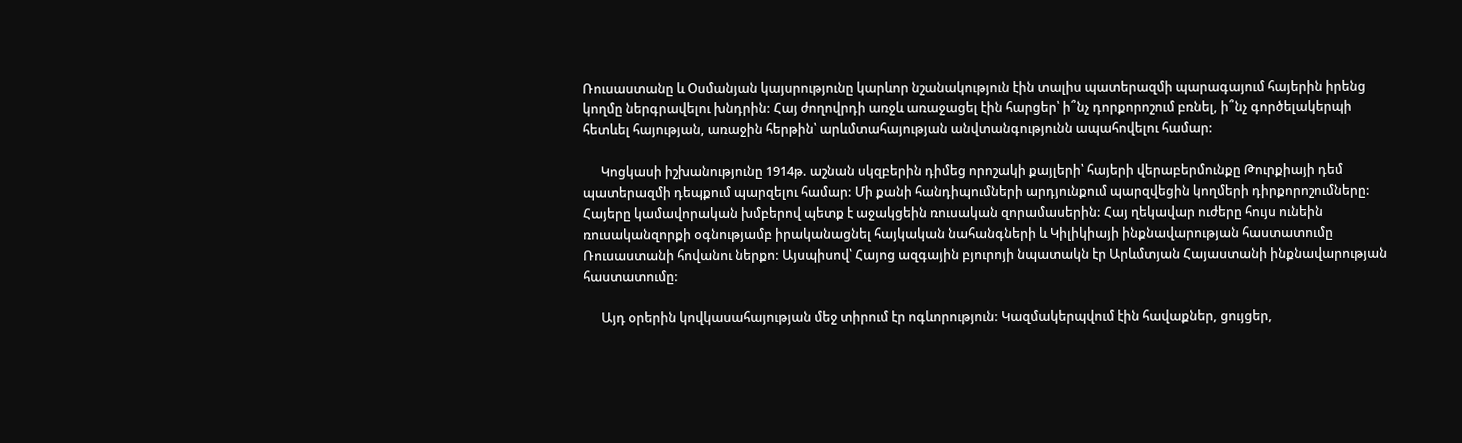Ռուսաստանը և Օսմանյան կայսրությունը կարևոր նշանակություն էին տալիս պատերազմի պարագայում հայերին իրենց կողմը ներգրավելու խնդրին: Հայ ժողովրդի առջև առաջացել էին հարցեր՝ ի՞նչ դորքորոշում բռնել, ի՞նչ գործելակերպի հետևել հայության, առաջին հերթին՝ արևմտահայության անվտանգությունն ապահովելու համար:

      Կոցկասի իշխանությունը 1914թ. աշնան սկզբերին դիմեց որոշակի քայլերի՝ հայերի վերաբերմունքը Թուրքիայի դեմ պատերազմի դեպքում պարզելու համար: Մի քանի հանդիպումների արդյունքում պարզվեցին կողմերի դիրքորոշումները: Հայերը կամավորական խմբերով պետք է աջակցեին ռուսական զորամասերին: Հայ ղեկավար ուժերը հույս ունեին ռուսականզորքի օգնությամբ իրականացնել հայկական նահանգների և Կիլիկիայի ինքնավարության հաստատումը Ռուսաստանի հովանու ներքո: Այսպիսով՝ Հայոց ազգային բյուրոյի նպատակն էր Արևմտյան Հայաստանի ինքնավարության հաստատումը:

      Այդ օրերին կովկասահայության մեջ տիրում էր ոգևորություն: Կազմակերպվում էին հավաքներ, ցույցեր,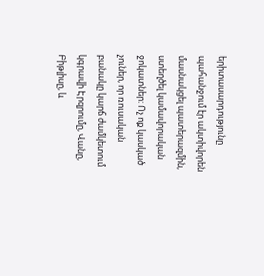երիտասարդությունը պահանջում էր ակտիվորեն մասնակցել պատերազմին, ստեղծել կամավորական ջոկատներ: Ոչ ոք կասկած չուներ, որ ռուսական բանակը կարճ ժամկետում կգրավի Էրզրումը, Վանը, Բիթլիսը, և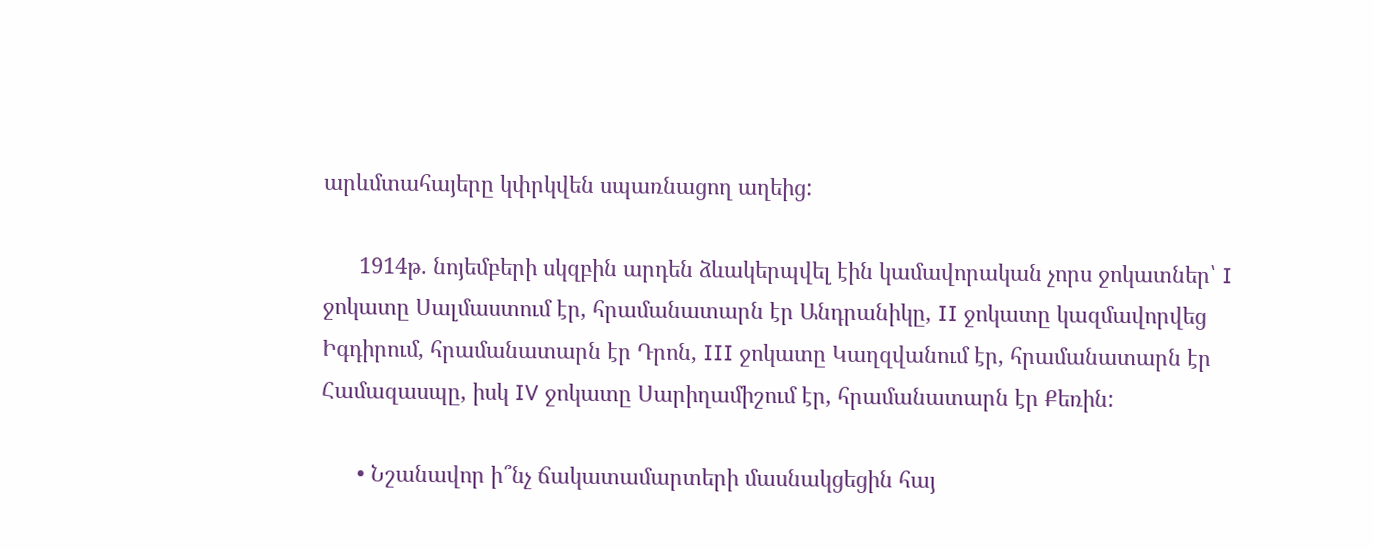արևմտահայերը կփրկվեն սպառնացող աղեից:

      1914թ. նոյեմբերի սկզբին արդեն ձևակերպվել էին կամավորական չորս ջոկատներ՝ I ջոկատը Սալմաստում էր, հրամանատարն էր Անդրանիկը, II ջոկատը կազմավորվեց Իգդիրում, հրամանատարն էր Դրոն, III ջոկատը Կաղզվանում էր, հրամանատարն էր Համազասպը, իսկ IV ջոկատը Սարիղամիշում էր, հրամանատարն էր Քեռին:

      • Նշանավոր ի՞նչ ճակատամարտերի մասնակցեցին հայ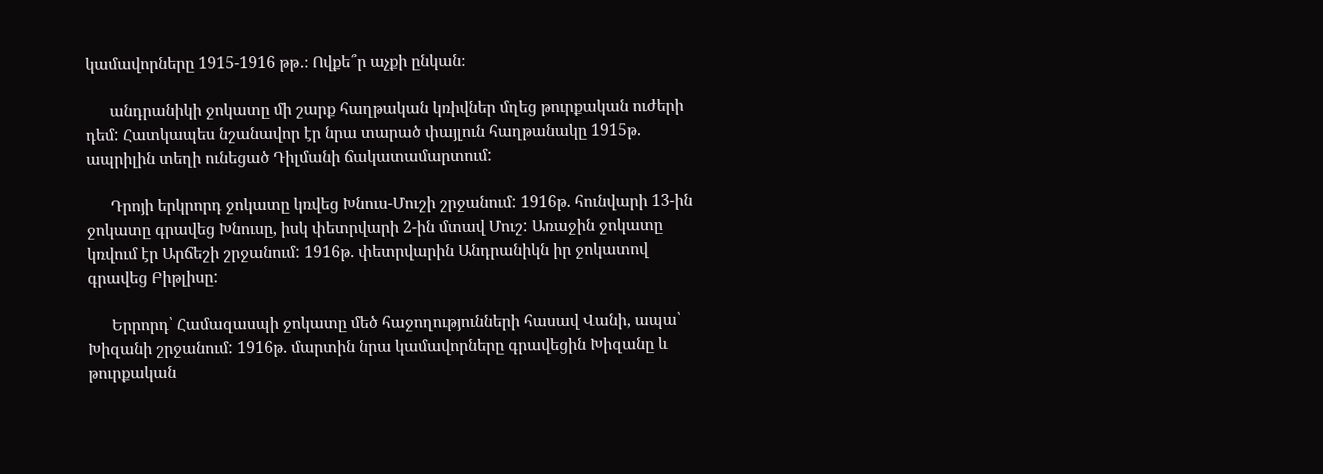կամավորները 1915-1916 թթ․։ Ովքե՞ր աչքի ընկան։

      անդրանիկի ջոկատը մի շարք հաղթական կռիվներ մղեց թուրքական ուժերի դեմ: Հատկապես նշանավոր էր նրա տարած փայլուն հաղթանակը 1915թ. ապրիլին տեղի ունեցած Դիլմանի ճակատամարտում:

      Դրոյի երկրորդ ջոկատը կռվեց Խնուս-Մուշի շրջանում: 1916թ. հունվարի 13-ին ջոկատը գրավեց Խնուսը, իսկ փետրվարի 2-ին մտավ Մուշ: Առաջին ջոկատը կռվում էր Արճեշի շրջանում: 1916թ. փետրվարին Անդրանիկն իր ջոկատով գրավեց Բիթլիսը:

      Երրորդ՝ Համազասպի ջոկատը մեծ հաջողությունների հասավ Վանի, ապա՝ Խիզանի շրջանում: 1916թ. մարտին նրա կամավորները գրավեցին Խիզանը և թուրքական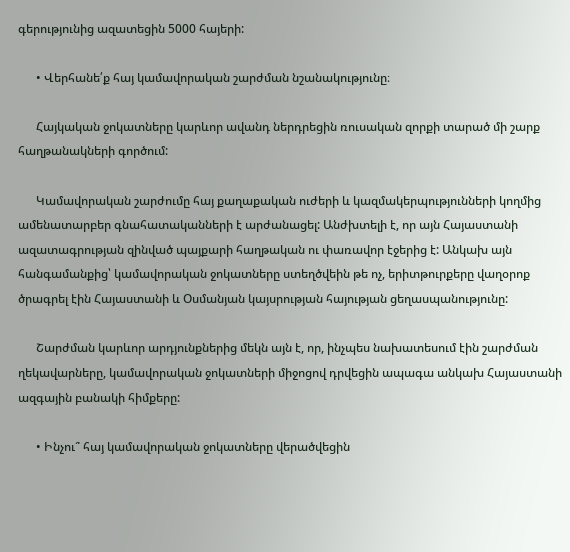գերությունից ազատեցին 5000 հայերի:

      • Վերհանե՛ք հայ կամավորական շարժման նշանակությունը։

      Հայկական ջոկատները կարևոր ավանդ ներդրեցին ռուսական զորքի տարած մի շարք հաղթանակների գործում:

      Կամավորական շարժումը հայ քաղաքական ուժերի և կազմակերպությունների կողմից ամենատարբեր գնահատականների է արժանացել: Անժխտելի է, որ այն Հայաստանի ազատագրության զինված պայքարի հաղթական ու փառավոր էջերից է: Անկախ այն հանգամանքից՝ կամավորական ջոկատները ստեղծվեին թե ոչ, երիտթուրքերը վաղօրոք ծրագրել էին Հայաստանի և Օսմանյան կայսրության հայության ցեղասպանությունը:

      Շարժման կարևոր արդյունքներից մեկն այն է, որ, ինչպես նախատեսում էին շարժման ղեկավարները, կամավորական ջոկատների միջոցով դրվեցին ապագա անկախ Հայաստանի ազգային բանակի հիմքերը:

      • Ինչու՞ հայ կամավորական ջոկատները վերածվեցին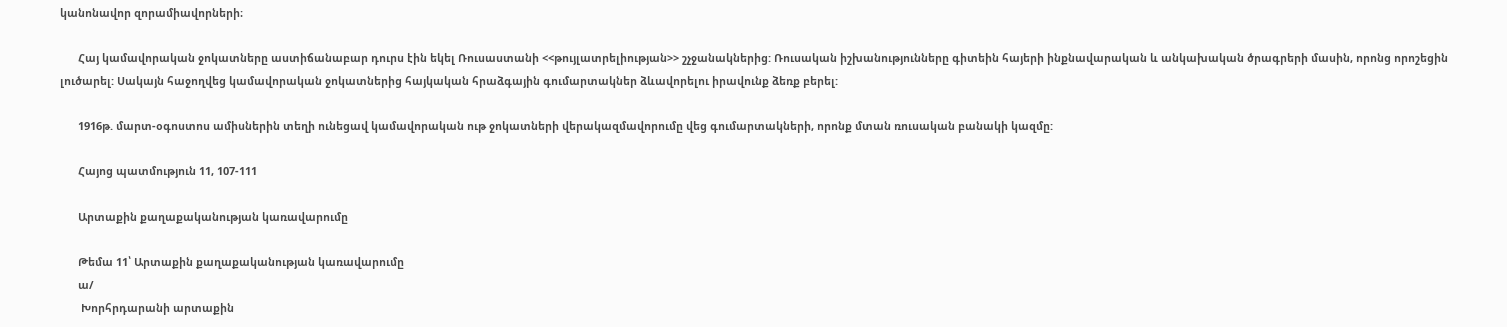կանոնավոր զորամիավորների։

      Հայ կամավորական ջոկատները աստիճանաբար դուրս էին եկել Ռուսաստանի <<թույլատրելիության>> շչջանակներից: Ռուսական իշխանությունները գիտեին հայերի ինքնավարական և անկախական ծրագրերի մասին, որոնց որոշեցին լուծարել: Սակայն հաջողվեց կամավորական ջոկատներից հայկական հրաձգային գումարտակներ ձևավորելու իրավունք ձեռք բերել:

      1916թ. մարտ-օգոստոս ամիսներին տեղի ունեցավ կամավորական ութ ջոկատների վերակազմավորումը վեց գումարտակների, որոնք մտան ռուսական բանակի կազմը:

      Հայոց պատմություն 11, 107-111

      Արտաքին քաղաքականության կառավարումը

      Թեմա 11՝ Արտաքին քաղաքականության կառավարումը
      ա/
       Խորհրդարանի արտաքին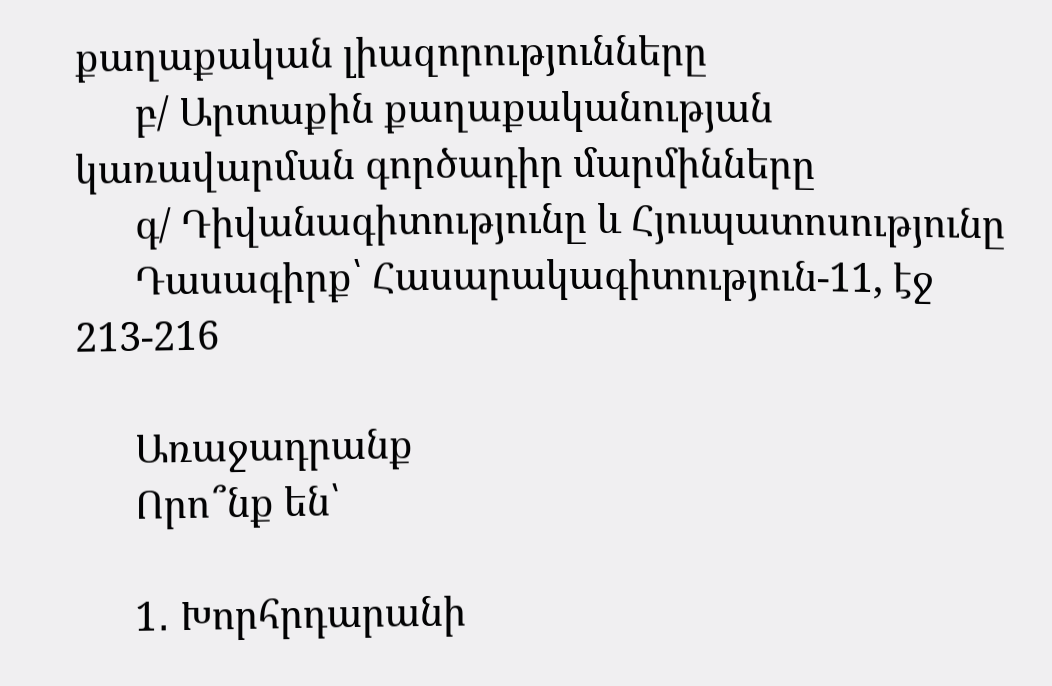քաղաքական լիազորությունները
      բ/ Արտաքին քաղաքականության կառավարման գործադիր մարմինները
      գ/ Դիվանագիտությունը և Հյուպատոսությունը
      Դասագիրք՝ Հասարակագիտություն-11, էջ 213-216

      Առաջադրանք
      Որո՞նք են՝

      1․ Խորհրդարանի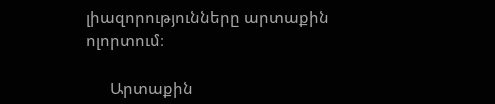լիազորությունները արտաքին ոլորտում։

      Արտաքին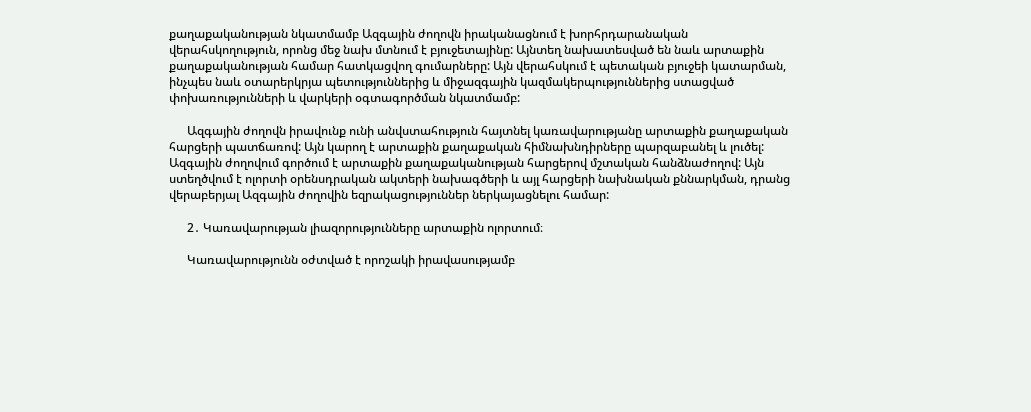քաղաքականության նկատմամբ Ազգային ժողովն իրականացնում է խորհրդարանական վերահսկողություն, որոնց մեջ նախ մտնում է բյուջետայինը: Այնտեղ նախատեսված են նաև արտաքին քաղաքականության համար հատկացվող գումարները: Այն վերահսկում է պետական բյուջեի կատարման, ինչպես նաև օտարերկրյա պետություններից և միջազգային կազմակերպություններից ստացված փոխառությունների և վարկերի օգտագործման նկատմամբ:

      Ազգային ժողովն իրավունք ունի անվստահություն հայտնել կառավարությանը արտաքին քաղաքական հարցերի պատճառով: Այն կարող է արտաքին քաղաքական հիմնախնդիրները պարզաբանել և լուծել: Ազգային ժողովում գործում է արտաքին քաղաքականության հարցերով մշտական հանձնաժողով: Այն ստեղծվում է ոլորտի օրենսդրական ակտերի նախագծերի և այլ հարցերի նախնական քննարկման, դրանց վերաբերյալ Ազգային ժողովին եզրակացություններ ներկայացնելու համար:

      2․ Կառավարության լիազորությունները արտաքին ոլորտում։

      Կառավարությունն օժտված է որոշակի իրավասությամբ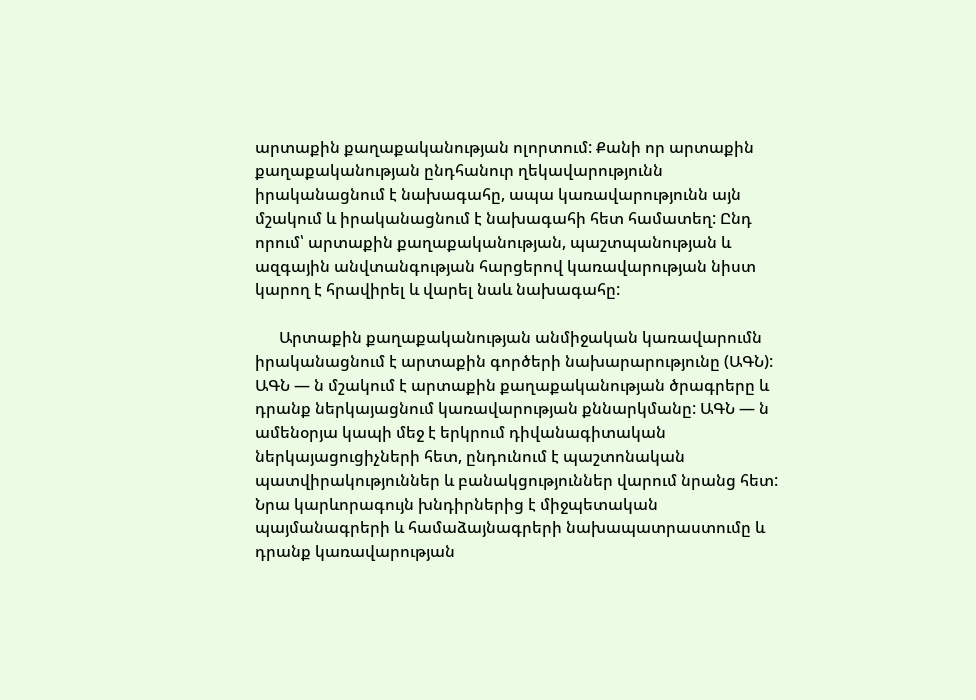արտաքին քաղաքականության ոլորտում: Քանի որ արտաքին քաղաքականության ընդհանուր ղեկավարությունն իրականացնում է նախագահը, ապա կառավարությունն այն մշակում և իրականացնում է նախագահի հետ համատեղ: Ընդ որում՝ արտաքին քաղաքականության, պաշտպանության և ազգային անվտանգության հարցերով կառավարության նիստ կարող է հրավիրել և վարել նաև նախագահը:

      Արտաքին քաղաքականության անմիջական կառավարումն իրականացնում է արտաքին գործերի նախարարությունը (ԱԳՆ): ԱԳՆ — ն մշակում է արտաքին քաղաքականության ծրագրերը և դրանք ներկայացնում կառավարության քննարկմանը: ԱԳՆ — ն ամենօրյա կապի մեջ է երկրում դիվանագիտական ներկայացուցիչների հետ, ընդունում է պաշտոնական պատվիրակություններ և բանակցություններ վարում նրանց հետ: Նրա կարևորագույն խնդիրներից է միջպետական պայմանագրերի և համաձայնագրերի նախապատրաստումը և դրանք կառավարության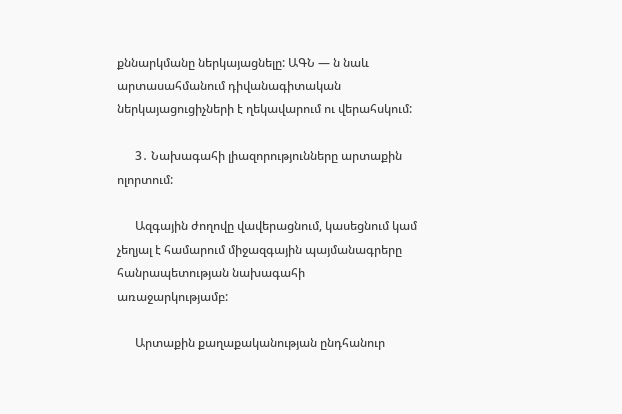քննարկմանը ներկայացնելը: ԱԳՆ — ն նաև արտասահմանում դիվանագիտական ներկայացուցիչների է ղեկավարում ու վերահսկում:

      3․ Նախագահի լիազորությունները արտաքին ոլորտում:

      Ազգային ժողովը վավերացնում, կասեցնում կամ չեղյալ է համարում միջազգային պայմանագրերը հանրապետության նախագահի առաջարկությամբ:

      Արտաքին քաղաքականության ընդհանուր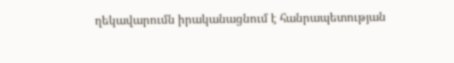ղեկավարումն իրականացնում է հանրապետության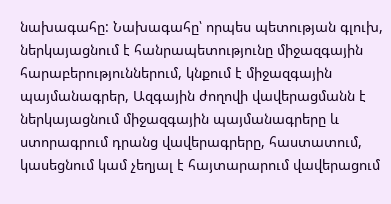նախագահը: Նախագահը՝ որպես պետության գլուխ, ներկայացնում է հանրապետությունը միջազգային հարաբերություններում, կնքում է միջազգային պայմանագրեր, Ազգային ժողովի վավերացմանն է ներկայացնում միջազգային պայմանագրերը և ստորագրում դրանց վավերագրերը, հաստատում, կասեցնում կամ չեղյալ է հայտարարում վավերացում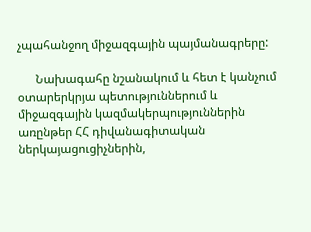չպահանջող միջազգային պայմանագրերը:

      Նախագահը նշանակում և հետ է կանչում օտարերկրյա պետություններում և միջազգային կազմակերպություններին առընթեր ՀՀ դիվանագիտական ներկայացուցիչներին,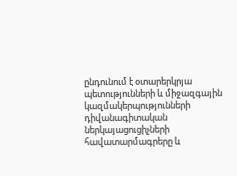ընդունում է օտարերկրյա պետությունների և միջազգային կազմակերպությունների դիվանագիտական ներկայացուցիչների հավատարմագրերը և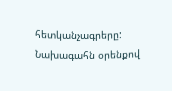հետկանչագրերը: Նախագահն օրենքով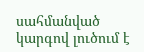սահմանված կարգով լուծում է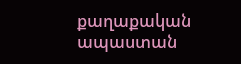քաղաքական ապաստան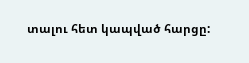տալու հետ կապված հարցը: